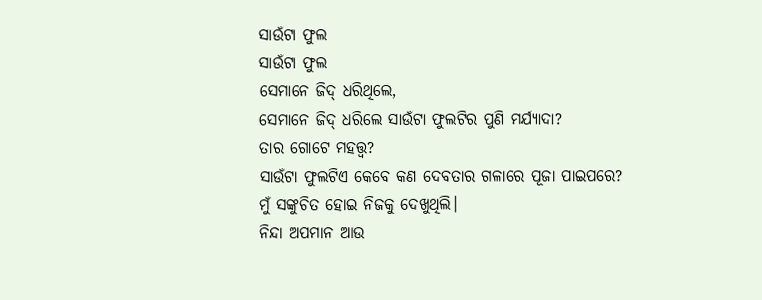ସାଉଁଟା ଫୁଲ
ସାଉଁଟା ଫୁଲ
ସେମାନେ ଜିଦ୍ ଧରିଥିଲେ,
ସେମାନେ ଜିଦ୍ ଧରିଲେ ସାଉଁଟା ଫୁଲଟିର ପୁଣି ମର୍ଯ୍ୟାଦା?
ତାର ଗୋଟେ ମହତ୍ତ୍ଵ?
ସାଉଁଟା ଫୁଲଟିଏ କେବେ କଣ ଦେବତାର ଗଳାରେ ପୂଜା ପାଇପରେ?
ମୁଁ ସଙ୍କୁଚିତ ହୋଇ ନିଜକୁ ଦେଖୁଥିଲି।
ନିନ୍ଦା ଅପମାନ ଆଉ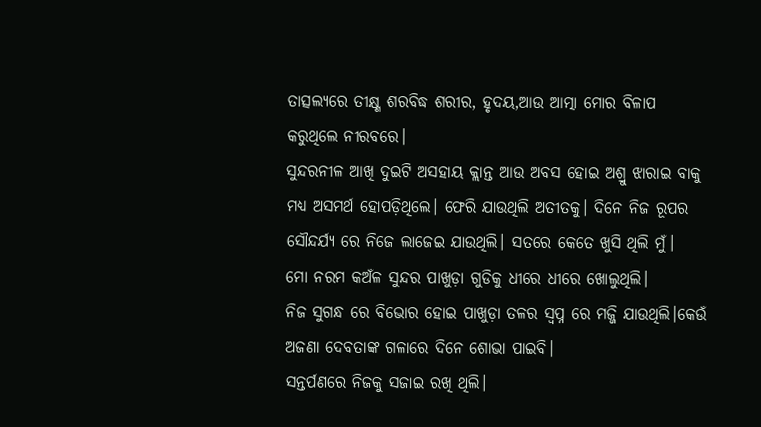ତାତ୍ସଲ୍ୟରେ ତୀକ୍ଷ୍ଣ ଶରବିଦ୍ଧ ଶରୀର, ହୃଦୟ,ଆଉ ଆତ୍ମା ମୋର ବିଳାପ କରୁଥିଲେ ନୀରବରେ।
ସୁନ୍ଦରନୀଳ ଆଖି ଦୁଇଟି ଅସହାୟ କ୍ଲାନ୍ତ ଆଉ ଅବସ ହୋଇ ଅଶ୍ରୁ ଝାରାଇ ବାକୁ ମଧ୍ୟ ଅସମର୍ଥ ହୋପଡ଼ିଥିଲେ। ଫେରି ଯାଉଥିଲି ଅତୀତକୁ। ଦିନେ ନିଜ ରୂପର ସୌନ୍ଦର୍ଯ୍ୟ ରେ ନିଜେ ଲାଜେଇ ଯାଉଥିଲି। ସତରେ କେତେ ଖୁସି ଥିଲି ମୁଁ।
ମୋ ନରମ କଅଁଳ ସୁନ୍ଦର ପାଖୁଡ଼ା ଗୁଡିକୁ ଧୀରେ ଧୀରେ ଖୋଲୁଥିଲି।
ନିଜ ସୁଗନ୍ଧ ରେ ବିଭୋର ହୋଇ ପାଖୁଡ଼ା ତଳର ସ୍ବପ୍ନ ରେ ମଜ୍ଜି ଯାଉଥିଲି।କେଉଁ ଅଜଣା ଦେବତାଙ୍କ ଗଳାରେ ଦିନେ ଶୋଭା ପାଇବି।
ସନ୍ତର୍ପଣରେ ନିଜକୁ ସଜାଇ ରଖି ଥିଲି।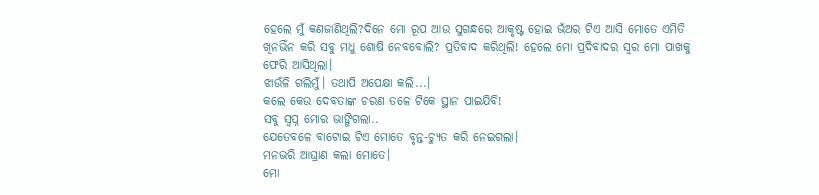ହେଲେ ମୁଁ କଣଜାଣିଥିଲି?ଦିନେ ମୋ ରୂପ ଆଉ ସୁଗନ୍ଧରେ ଆକୃଷ୍ଟ ହୋଇ ଭଁଅର ଟିଏ ଆସି ମୋତେ ଏମିତି ଖିନଭିଁନ କରି ସବୁ ମଧୁ ଶୋଷି ନେବବୋଲି? ପ୍ରତିବାଦ କରିଥିଲି! ହେଲେ ମୋ ପ୍ରଦିବାଦର ସ୍ୱର ମୋ ପାଖକୁ ଫେରି ଆସିଥିଲା।
ଝାଉଁଳି ଗଲିମୁଁ। ତଥାପି ଅପେକ୍ଷା କଲି...।
କଲେ କେଉ ଦେବତାଙ୍କ ଚରଣ ତଳେ ଟିକେ ସ୍ଥାନ ପାଇଯିବି!
ସବୁ ସ୍ବପ୍ନ ମୋର ଭାଙ୍ଗିଗଲା..
ଯେତେବଳେ ବାଟୋଇ ଟିଏ ମୋତେ ବୃନ୍ତ-ଚ୍ୟୁତ କରି ନେଇଗଲା।
ମନଭରି ଆଘ୍ରାଣ କଲା ମୋତେ।
ମୋ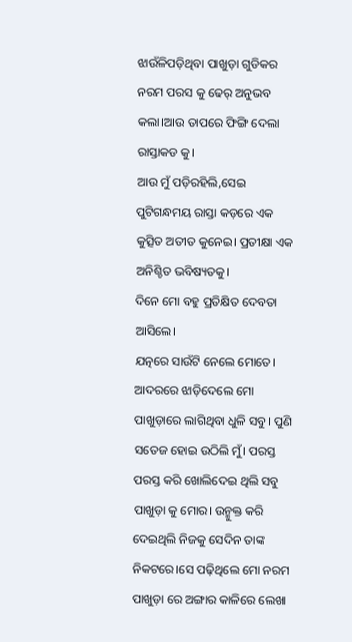ଝାଉଁଳିପଡ଼ିଥିବା ପାଖୁଡ଼ା ଗୁଡିକର ନରମ ପରସ କୁ ଢେର୍ ଅନୁଭବ କଲା।ଆଉ ତାପରେ ଫିଙ୍ଗି ଦେଲା ରାସ୍ତାକଡ କୁ।
ଆଉ ମୁଁ ପଡ଼ିରହିଲି,ସେଇ ପୁଟିଗନ୍ଧମୟ ରାସ୍ତା କଡ଼ରେ ଏକ କୁତ୍ସିତ ଅତୀତ କୁନେଇ। ପ୍ରତୀକ୍ଷା ଏକ ଅନିଶ୍ଚିତ ଭବିଷ୍ୟତକୁ।
ଦିନେ ମୋ ବହୁ ପ୍ରତିକ୍ଷିତ ଦେବତା ଆସିଲେ।
ଯତ୍ନରେ ସାଉଁଟି ନେଲେ ମୋତେ। ଆଦରରେ ଝାଡ଼ିଦେଲେ ମୋ ପାଖୁଡ଼ାରେ ଲାଗିଥିବା ଧୁଳି ସବୁ। ପୁଣି ସତେଜ ହୋଇ ଉଠିଲି ମୁଁ। ପରସ୍ତ ପରସ୍ତ କରି ଖୋଲିଦେଇ ଥିଲି ସବୁ ପାଖୁଡ଼ା କୁ ମୋର। ଉନ୍ମୁକ୍ତ କରି ଦେଇଥିଲି ନିଜକୁ ସେଦିନ ତାଙ୍କ ନିକଟରେ।ସେ ପଢ଼ିଥିଲେ ମୋ ନରମ ପାଖୁଡ଼ା ରେ ଅଙ୍ଗାର କାଳିରେ ଲେଖା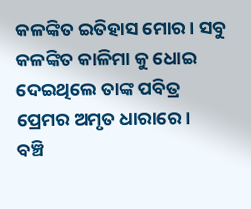କଳଙ୍କିତ ଇତିହାସ ମୋର। ସବୁ କଳଙ୍କିତ କାଳିମା କୁ ଧୋଇ ଦେଇଥିଲେ ତାଙ୍କ ପବିତ୍ର ପ୍ରେମର ଅମୃତ ଧାରାରେ।
ବଞ୍ଚି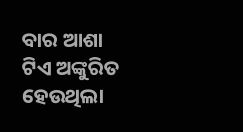ବାର ଆଶା ଟିଏ ଅଙ୍କୁରିତ ହେଉଥିଲା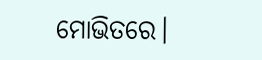ମୋଭିତରେ।